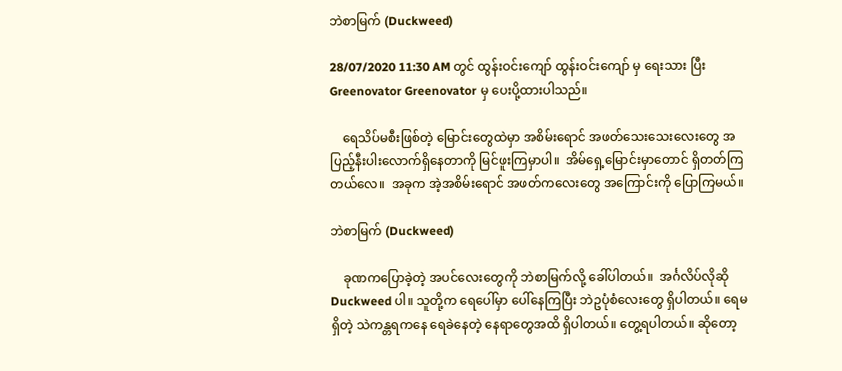ဘဲစာမြက် (Duckweed)

28/07/2020 11:30 AM တွင် ထွန်းဝင်းကျော် ထွန်းဝင်းကျော် မှ ရေးသား ပြီး Greenovator Greenovator မှ ပေးပို့ထားပါသည်။

    ရေသိပ်မစီးဖြစ်တဲ့ မြောင်းတွေထဲမှာ အစိမ်းရောင် အဖတ်သေးသေးလေးတွေ အပြည့်နီးပါးလောက်ရှိနေတာကို မြင်ဖူးကြမှာပါ။  အိမ်ရှေ့မြောင်းမှာတောင် ရှိတတ်ကြတယ်လေ။  အခုက အဲ့အစိမ်းရောင် အဖတ်ကလေးတွေ အကြောင်းကို ပြောကြမယ်။

ဘဲစာမြက် (Duckweed)

    ခုဏကပြောခဲ့တဲ့ အပင်လေးတွေကို ဘဲစာမြက်လို့ ခေါ်ပါတယ်။  အင်္ဂလိပ်လိုဆို Duckweed ပါ။ သူတို့က ရေပေါ်မှာ ပေါ်နေကြပြီး ဘဲဥပုံစံလေးတွေ ရှိပါတယ်။ ရေမရှိတဲ့ သဲကန္တရကနေ ရေခဲနေတဲ့ နေရာတွေအထိ ရှိပါတယ်။ တွေ့ရပါတယ်။ ဆိုတော့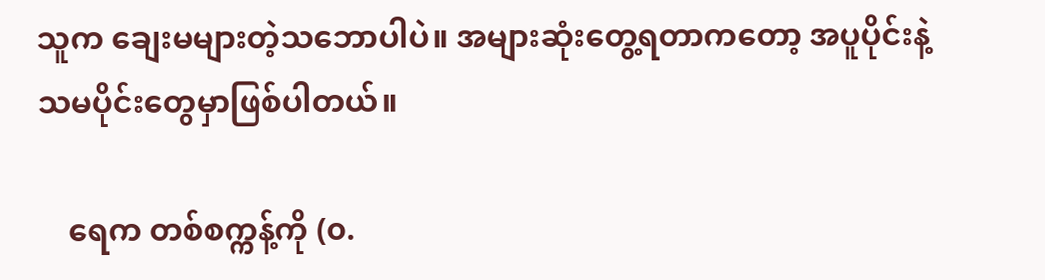သူက ချေးမများတဲ့သဘောပါပဲ။ အများဆုံးတွေ့ရတာကတော့ အပူပိုင်းနဲ့ သမပိုင်းတွေမှာဖြစ်ပါတယ်။

    ရေက တစ်စက္ကန့်ကို (၀.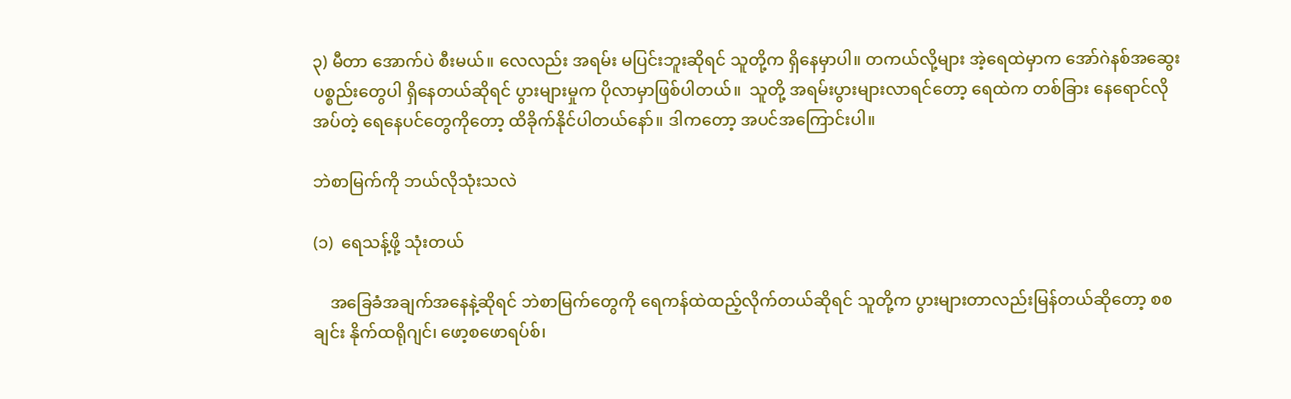၃) မီတာ အောက်ပဲ စီးမယ်။ လေလည်း အရမ်း မပြင်းဘူးဆိုရင် သူတို့က ရှိနေမှာပါ။ တကယ်လို့များ အဲ့ရေထဲမှာက အော်ဂဲနစ်အဆွေးပစ္စည်းတွေပါ ရှိနေတယ်ဆိုရင် ပွားများမှုက ပိုလာမှာဖြစ်ပါတယ်။  သူတို့ အရမ်းပွားများလာရင်တော့ ရေထဲက တစ်ခြား နေရောင်လိုအပ်တဲ့ ရေနေပင်တွေကိုတော့ ထိခိုက်နိုင်ပါတယ်နော်။ ဒါကတော့ အပင်အကြောင်းပါ။

ဘဲစာမြက်ကို ဘယ်လိုသုံးသလဲ

(၁)  ရေသန့်ဖို့ သုံးတယ်

    အခြေခံအချက်အနေနဲ့ဆိုရင် ဘဲစာမြက်တွေကို ရေကန်ထဲထည့်လိုက်တယ်ဆိုရင် သူတို့က ပွားများတာလည်းမြန်တယ်ဆိုတော့ စစချင်း နိုက်ထရိုဂျင်၊ ဖော့စဖောရပ်စ်၊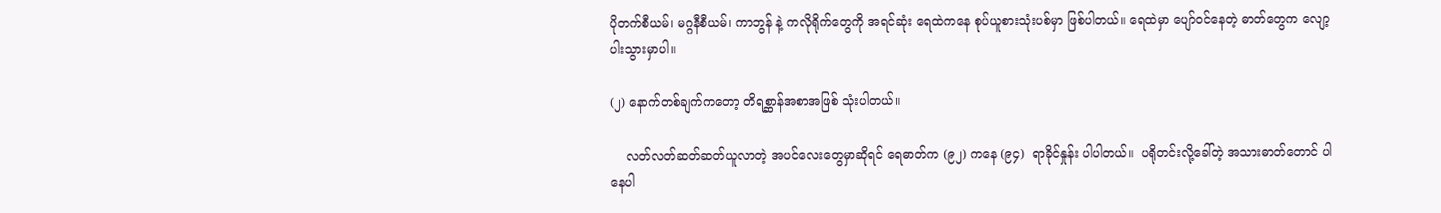ပိုတက်စီယမ်၊ မဂ္ဂနီစီယမ်၊ ကာဘွန် နဲ့ ကလိုရိုက်တွေကို အရင်ဆုံး ရေထဲကနေ စုပ်ယူစားသုံးပစ်မှာ ဖြစ်ပါတယ်။ ရေထဲမှာ ပျော်ဝင်နေတဲ့ ဓာတ်တွေက လျော့ပါးသွားမှာပါ။

(၂) နောက်တစ်ချက်ကတော့ တိရစ္ဆာန်အစာအဖြစ် သုံးပါတယ်။

    လတ်လတ်ဆတ်ဆတ်ယူလာတဲ့ အပင်လေးတွေမှာဆိုရင် ရေဓာတ်က (၉၂) ကနေ (၉၄)  ရာခိုင်နှုန်း ပါပါတယ်။  ပရိုတင်းလို့ခေါ်တဲ့ အသားဓာတ်တောင် ပါနေပါ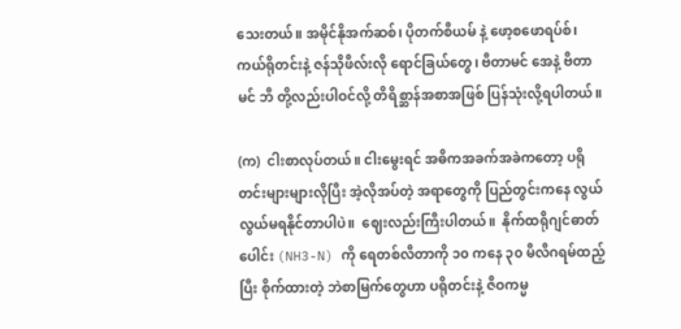သေးတယ်။ အမိုင်နိုအက်ဆစ်၊ ပိုတက်စီယမ် နဲ့ ဖော့စဖောရပ်စ်၊ ကယ်ရိုတင်းနဲ့ ဇန်သိုဖီလ်းလို ရောင်ခြယ်တွေ၊ ဗီတာမင် အေနဲ့ ဗီတာမင် ဘီ တို့လည်းပါဝင်လို့ တိရိစ္ဆာန်အစာအဖြစ် ပြန်သုံးလို့ရပါတယ်။

(က)  ငါးစာလုပ်တယ်။ ငါးမွေးရင် အဓိကအခက်အခဲကတော့ ပရိုတင်းများများလိုပြီး အဲ့လိုအပ်တဲ့ အရာတွေကို ပြည်တွင်းကနေ လွယ်လွယ်မရနိုင်တာပါပဲ။  ဈေးလည်းကြီးပါတယ်။  နိုက်ထရိုဂျင်ဓာတ်ပေါင်း (NH3-N) ကို ရေတစ်လီတာကို ၁၀ ကနေ ၃၀ မီလီဂရမ်ထည့်ပြီး စိုက်ထားတဲ့ ဘဲစာမြက်တွေဟာ ပရိုတင်းနဲ့ ဇီဝကမ္မ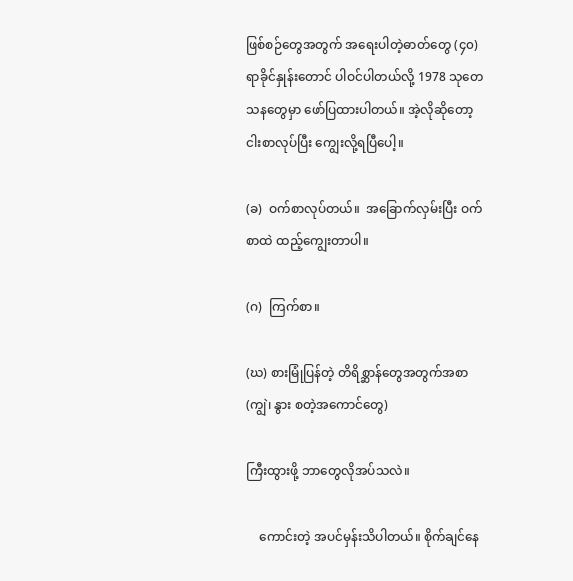ဖြစ်စဉ်တွေအတွက် အရေးပါတဲ့ဓာတ်တွေ (၄၀)  ရာခိုင်နှုန်းတောင် ပါဝင်ပါတယ်လို့ 1978 သုတေသနတွေမှာ ဖော်ပြထားပါတယ်။ အဲ့လိုဆိုတော့ ငါးစာလုပ်ပြီး ကျွေးလို့ရပြီပေါ့။

(ခ)  ဝက်စာလုပ်တယ်။  အခြောက်လှမ်းပြီး ဝက်စာထဲ ထည့်ကျွေးတာပါ။

(ဂ)  ကြက်စာ။

(ဃ) စားမြုံပြန်တဲ့ တိရိစ္ဆာန်တွေအတွက်အစာ (ကျွဲ၊ နွား စတဲ့အကောင်တွေ)

ကြီးထွားဖို့ ဘာတွေလိုအပ်သလဲ။

    ကောင်းတဲ့ အပင်မှန်းသိပါတယ်။ စိုက်ချင်နေ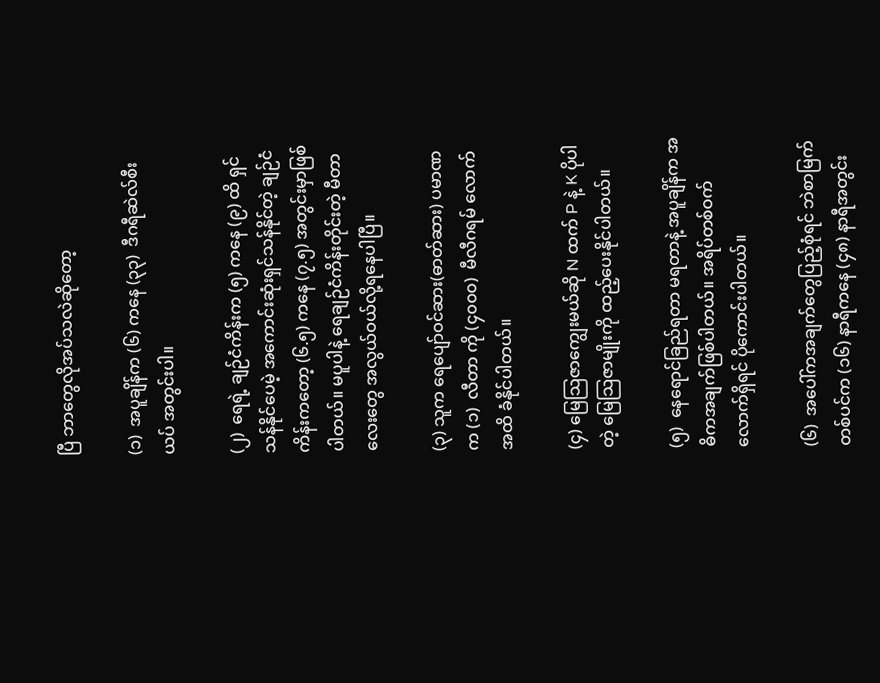ပြီ ဘာတွေလိုအပ်သလဲဆိုတော့

(၁)  အပူချိန်က (၆) ကနေ (၃၃)  ဒီဂရီဆဲလ်စီးယပ် အတွင်းပါ။

(၂)  ရေရဲ့ ချဉ်ငံကိန်းက (၅) ကနေ (၉) ထိ ရှင်သန်နိုင်ပေမဲ့ အကောင်းဆုံးရှင်သန်နိုင်တဲ့ ချဉ်ငံကိန်းကတော့ (၆.၅) ကနေ (၇.၅) အတွင်းမှာဖြစ်ပါတယ်။ မပူပါနဲ့ ရေချဉ်ငံကိန်းတိုင်းတဲ့ မီတာလေးတွေ အလွယ်ဝယ်လို့ရနေပါပြီ။

(၃) သူက ရေပျော်ဝင်ဆား(ဓာတ်ဆား) ပမာဏက (၁)  လီတာ ကို (၄၀၀၀)  မီလီဂရမ် လောက်အထိ ခံနိုင်ပါတယ်။

(၄) မြေသြဇာကျွေးမယ်ဆို N ထက် P နဲ့ K ပိုပါတဲ့ မြေသြဇာမျိုးကို ထည့်ပေးနိုင်ပါတယ်။

(၅)  နေရောင်ခြည်ရတာ မရတာနဲ့ အပူချိန်က အဓိကအချက်ဖြစ်ပါတယ်။ အရိပ်တစ်ဝက်လောက်ရှိရင် ပိုကောင်းပါတယ်။

(၆)  အပေါ်ကအချက်တွေပြည့်စုံရင် ဘဲစာမြက် တစ်ပင်က (၁၆) နာရီကနေ (၄၈) နာရီအတွင်း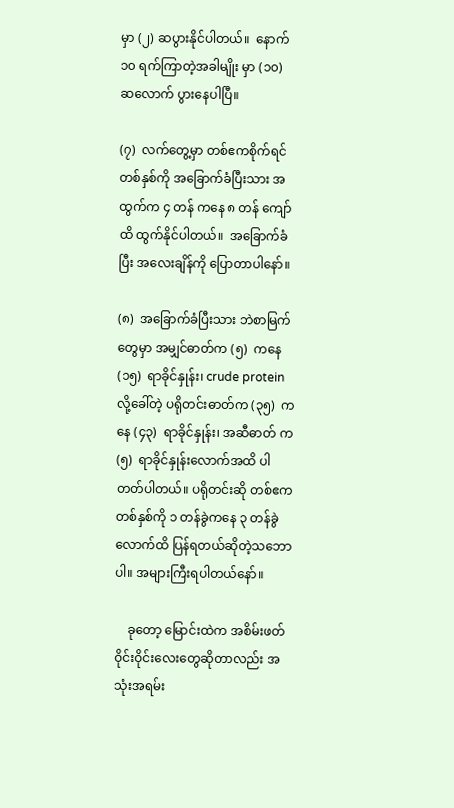မှာ (၂) ဆပွားနိုင်ပါတယ်။  နောက် ၁၀ ရက်ကြာတဲ့အခါမျိုး မှာ (၁၀)  ဆလောက် ပွားနေပါပြီ။

(၇)  လက်တွေ့မှာ တစ်ဧကစိုက်ရင် တစ်နှစ်ကို အခြောက်ခံပြီးသား အထွက်က ၄ တန် ကနေ ၈ တန် ကျော်ထိ ထွက်နိုင်ပါတယ်။  အခြောက်ခံပြီး အလေးချိန်ကို ပြောတာပါနော်။

(၈)  အခြောက်ခံပြီးသား ဘဲစာမြက်တွေမှာ အမျှင်ဓာတ်က (၅)  ကနေ (၁၅)  ရာခိုင်နှုန်း၊ crude protein  လို့ခေါ်တဲ့ ပရိုတင်းဓာတ်က (၃၅)  ကနေ (၄၃)  ရာခိုင်နှုန်း၊ အဆီဓာတ် က (၅)  ရာခိုင်နှုန်းလောက်အထိ ပါတတ်ပါတယ်။ ပရိုတင်းဆို တစ်ဧက တစ်နှစ်ကို ၁ တန်ခွဲကနေ ၃ တန်ခွဲလောက်ထိ ပြန်ရတယ်ဆိုတဲ့သဘောပါ။ အများကြီးရပါတယ်နော်။

    ခုတော့ မြောင်းထဲက အစိမ်းဖတ်ဝိုင်းဝိုင်းလေးတွေဆိုတာလည်း အသုံးအရမ်း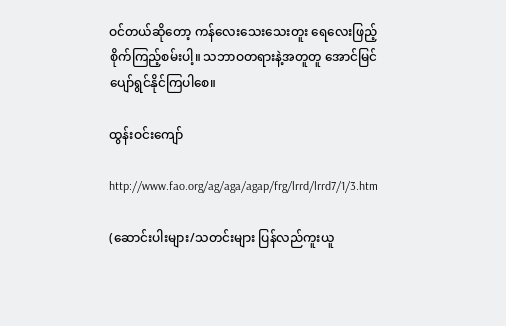ဝင်တယ်ဆိုတော့ ကန်လေးသေးသေးတူး ရေလေးဖြည့် စိုက်ကြည့်စမ်းပါ့။ သဘာဝတရားနဲ့အတူတူ အောင်မြင်ပျော်ရွင်နိုင်ကြပါစေ။

ထွန်းဝင်းကျော်

http://www.fao.org/ag/aga/agap/frg/lrrd/lrrd7/1/3.htm

(ဆောင်းပါးများ/သတင်းများ ပြန်လည်ကူးယူ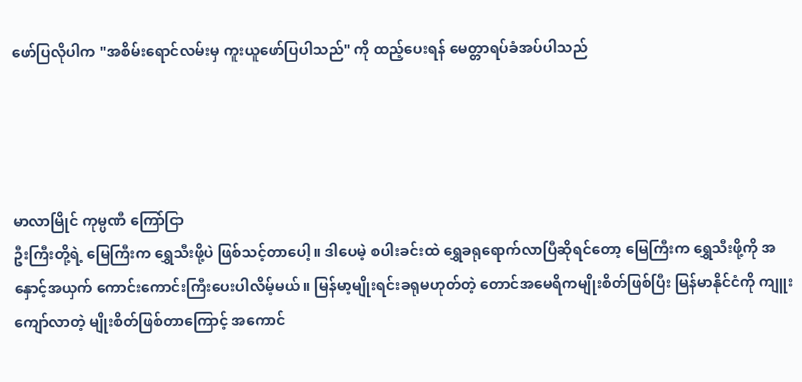ဖော်ပြလိုပါက "အစိမ်းရောင်လမ်းမှ ကူးယူဖော်ပြပါသည်" ကို ထည့်ပေးရန် မေတ္တာရပ်ခံအပ်ပါသည်




မာလာမြိုင် ကုမ္ပဏီ ကြော်ငြာ
ဦးကြီးတို့ရဲ့ မြေကြီးက ရွှေသီးဖို့ပဲ ဖြစ်သင့်တာပေါ့။ ဒါပေမဲ့ စပါးခင်းထဲ ရွှေခရုရောက်လာပြီဆိုရင်တော့ မြေကြီးက ရွှေသီးဖို့ကို အနှောင့်အယှက် ကောင်းကောင်းကြီးပေးပါလိမ့်မယ်။ မြန်မာ့မျိုးရင်းခရုမဟုတ်တဲ့ တောင်အမေရိကမျိုးစိတ်ဖြစ်ပြီး မြန်မာနိုင်ငံကို ကျူးကျော်လာတဲ့ မျိုးစိတ်ဖြစ်တာကြောင့် အကောင်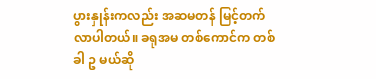ပွားနှုန်းကလည်း အဆမတန် မြင့်တက်လာပါတယ်။ ခရုအမ တစ်ကောင်က တစ်ခါ ဥ မယ်ဆို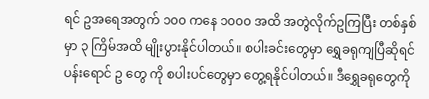ရင် ဥအရေအတွက် ၁၀၀ ကနေ ၁၀၀၀ အထိ အတွဲလိုက်ဥကြပြီး တစ်နှစ်မှာ ၃ ကြိမ်အထိ မျိုးပွားနိုင်ပါတယ်။ စပါးခင်းတွေမှာ ရွှေခရုကျပြီဆိုရင် ပန်းရောင် ဥ တွေ ကို စပါးပင်တွေမှာ တွေ့ရနိုင်ပါတယ်။ ဒီရွှေခရုတွေကို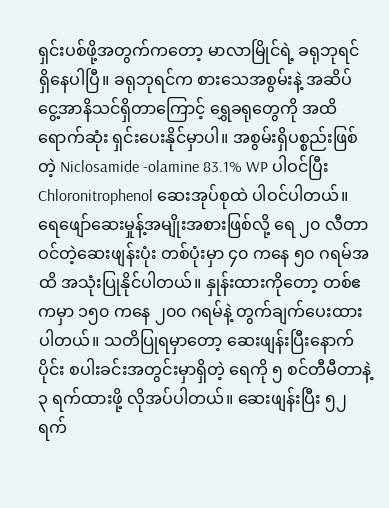ရှင်းပစ်ဖို့အတွက်ကတော့ မာလာမြိုင်ရဲ့ ခရုဘုရင် ရှိနေပါပြီ။ ခရုဘုရင်က စားသေအစွမ်းနဲ့ အဆိပ်ငွေ့အာနိသင်ရှိတာကြောင့် ရွှေခရုတွေကို အထိရောက်ဆုံး ရှင်းပေးနိုင်မှာပါ။ အစွမ်းရှိပစ္စည်းဖြစ်တဲ့ Niclosamide -olamine 83.1% WP ပါဝင်ပြီး Chloronitrophenol ဆေးအုပ်စုထဲ ပါဝင်ပါတယ်။ ရေဖျော်ဆေးမှုန့်အမျိုးအစားဖြစ်လို့ ရေ ၂၀ လီတာဝင်တဲ့ဆေးဖျန်းပုံး တစ်ပုံးမှာ ၄၀ ကနေ ၅၀ ဂရမ်အထိ အသုံးပြုနိုင်ပါတယ်။ နှုန်းထားကိုတော့ တစ်ဧကမှာ ၁၅၀ ကနေ ၂၀၀ ဂရမ်နဲ့ တွက်ချက်ပေးထားပါတယ်။ သတိပြုရမှာတော့ ဆေးဖျန်းပြီးနောက်ပိုင်း စပါးခင်းအတွင်းမှာရှိတဲ့ ရေကို ၅ စင်တီမီတာနဲ့ ၃ ရက်ထားဖို့ လိုအပ်ပါတယ်။ ဆေးဖျန်းပြီး ၅၂ ရက်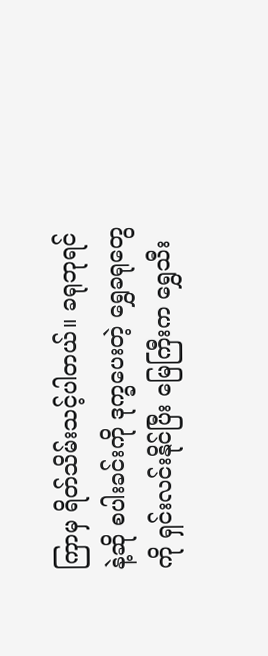ကြာမှ ရိတ်သိမ်းသင့်ပါတယ်။ ခရုဘုရင်နဲ့ဆို စပါးခင်းကို ဒုက္ခပေးတဲ့ ရွှေခရုတွေကို ရှင်းလင်းနိုင်ပြီး မြေကြီးက ရွှေသီး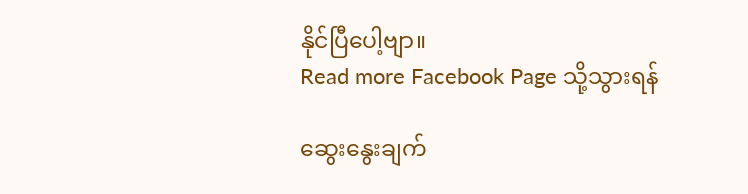နိုင်ပြီပေါ့ဗျာ။
Read more Facebook Page သို့သွားရန်

ဆွေးနွေးချက်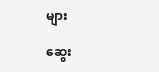များ

ဆွေး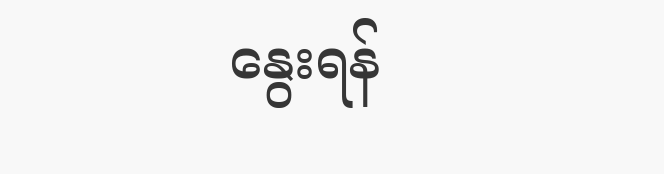နွေးရန်